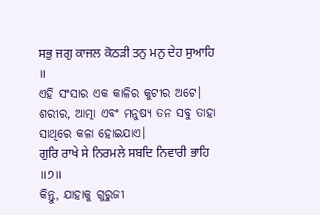ਸਭੁ ਜਗੁ ਕਾਜਲ ਕੋਠੜੀ ਤਨੁ ਮਨੁ ਦੇਹ ਸੁਆਹਿ ॥
ଏହି ସଂସାର ଏକ କାଳିର କୁଟୀର ଅଟେ। ଶରୀର, ଆତ୍ମା ଏବଂ ମନୁଷ୍ୟ ତନ ସବୁ ତାହା ସାଥିରେ କଳା ହୋଇଯାଏ।
ਗੁਰਿ ਰਾਖੇ ਸੇ ਨਿਰਮਲੇ ਸਬਦਿ ਨਿਵਾਰੀ ਭਾਹਿ ॥੭॥
କିନ୍ତୁ, ଯାହାକୁ ଗୁରୁଜୀ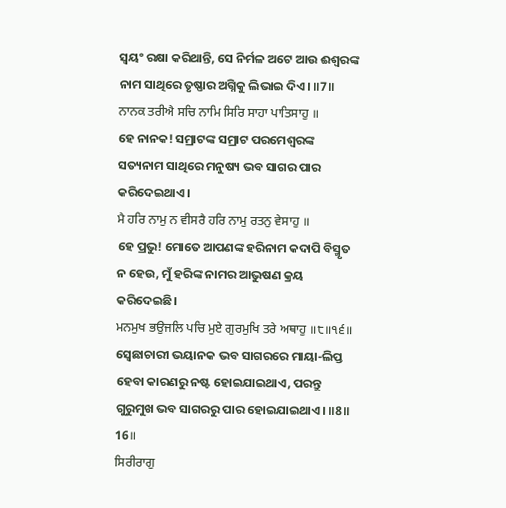ସ୍ଵୟଂ ରକ୍ଷା କରିଥାନ୍ତି, ସେ ନିର୍ମଳ ଅଟେ ଆଉ ଈଶ୍ବରଙ୍କ ନାମ ସାଥିରେ ତୃଷ୍ଣାର ଅଗ୍ନିକୁ ଲିଭାଇ ଦିଏ। ॥7॥
ਨਾਨਕ ਤਰੀਐ ਸਚਿ ਨਾਮਿ ਸਿਰਿ ਸਾਹਾ ਪਾਤਿਸਾਹੁ ॥
ହେ ନାନକ! ସମ୍ରାଟଙ୍କ ସମ୍ରାଟ ପରମେଶ୍ଵରଙ୍କ ସତ୍ୟନାମ ସାଥିରେ ମନୁଷ୍ୟ ଭବ ସାଗର ପାର କରିଦେଇଥାଏ।
ਮੈ ਹਰਿ ਨਾਮੁ ਨ ਵੀਸਰੈ ਹਰਿ ਨਾਮੁ ਰਤਨੁ ਵੇਸਾਹੁ ॥
ହେ ପ୍ରଭୁ! ମୋତେ ଆପଣଙ୍କ ହରିନାମ କଦାପି ବିସ୍ମୃତ ନ ହେଉ, ମୁଁ ହରିଙ୍କ ନାମର ଆଭୁଷଣ କ୍ରୟ କରିଦେଇଛି।
ਮਨਮੁਖ ਭਉਜਲਿ ਪਚਿ ਮੁਏ ਗੁਰਮੁਖਿ ਤਰੇ ਅਥਾਹੁ ॥੮॥੧੬॥
ସ୍ଵେଛାଚାରୀ ଭୟାନକ ଭବ ସାଗରରେ ମାୟା-ଲିପ୍ତ ହେବା କାରଣରୁ ନଷ୍ଟ ହୋଇଯାଇଥାଏ, ପରନ୍ତୁ ଗୁରୁମୁଖ ଭବ ସାଗରରୁ ପାର ହୋଇଯାଇଥାଏ। ॥8॥ 16॥
ਸਿਰੀਰਾਗੁ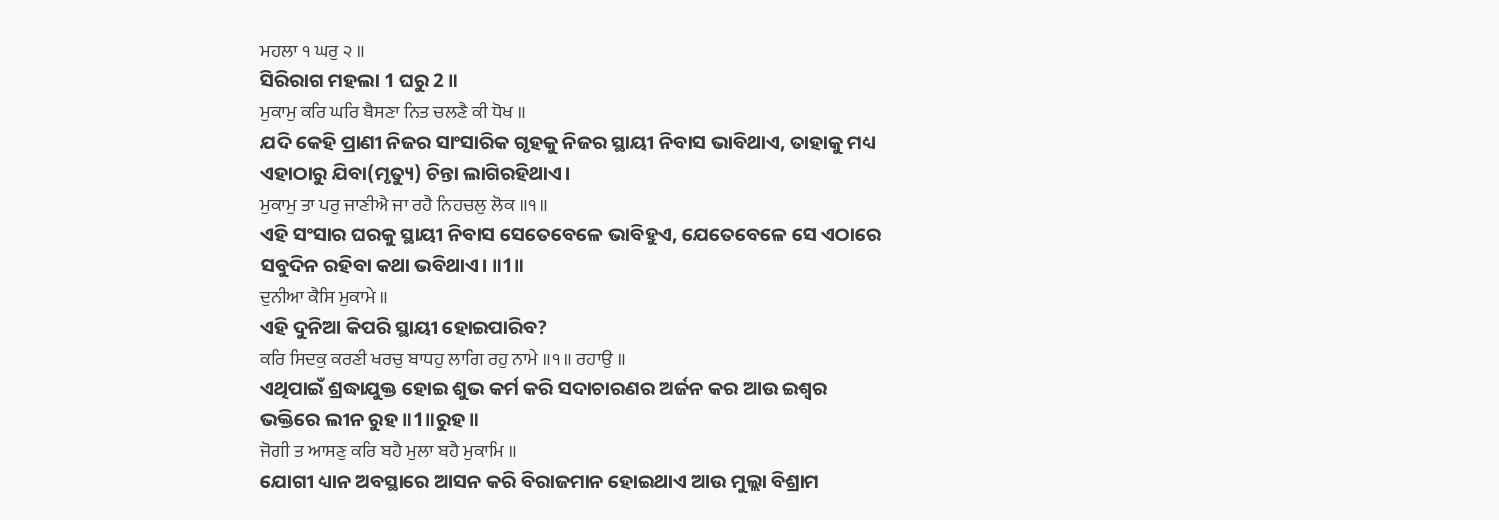ਮਹਲਾ ੧ ਘਰੁ ੨ ॥
ସିରିରାଗ ମହଲା 1 ଘରୁ 2 ॥
ਮੁਕਾਮੁ ਕਰਿ ਘਰਿ ਬੈਸਣਾ ਨਿਤ ਚਲਣੈ ਕੀ ਧੋਖ ॥
ଯଦି କେହି ପ୍ରାଣୀ ନିଜର ସାଂସାରିକ ଗୃହକୁ ନିଜର ସ୍ଥାୟୀ ନିବାସ ଭାବିଥାଏ, ତାହାକୁ ମଧ୍ୟ ଏହାଠାରୁ ଯିବା(ମୃତ୍ୟୁ) ଚିନ୍ତା ଲାଗିରହିଥାଏ।
ਮੁਕਾਮੁ ਤਾ ਪਰੁ ਜਾਣੀਐ ਜਾ ਰਹੈ ਨਿਹਚਲੁ ਲੋਕ ॥੧॥
ଏହି ସଂସାର ଘରକୁ ସ୍ଥାୟୀ ନିବାସ ସେତେବେଳେ ଭାବିହୁଏ, ଯେତେବେଳେ ସେ ଏଠାରେ ସବୁଦିନ ରହିବା କଥା ଭବିଥାଏ। ॥1॥
ਦੁਨੀਆ ਕੈਸਿ ਮੁਕਾਮੇ ॥
ଏହି ଦୁନିଆ କିପରି ସ୍ଥାୟୀ ହୋଇପାରିବ?
ਕਰਿ ਸਿਦਕੁ ਕਰਣੀ ਖਰਚੁ ਬਾਧਹੁ ਲਾਗਿ ਰਹੁ ਨਾਮੇ ॥੧॥ ਰਹਾਉ ॥
ଏଥିପାଇଁ ଶ୍ରଦ୍ଧାଯୁକ୍ତ ହୋଇ ଶୁଭ କର୍ମ କରି ସଦାଚାରଣର ଅର୍ଜନ କର ଆଉ ଇଶ୍ଵର ଭକ୍ତିରେ ଲୀନ ରୁହ ॥1॥ରୁହ॥
ਜੋਗੀ ਤ ਆਸਣੁ ਕਰਿ ਬਹੈ ਮੁਲਾ ਬਹੈ ਮੁਕਾਮਿ ॥
ଯୋଗୀ ଧ୍ୟାନ ଅବସ୍ଥାରେ ଆସନ କରି ବିରାଜମାନ ହୋଇଥାଏ ଆଉ ମୁଲ୍ଲା ବିଶ୍ରାମ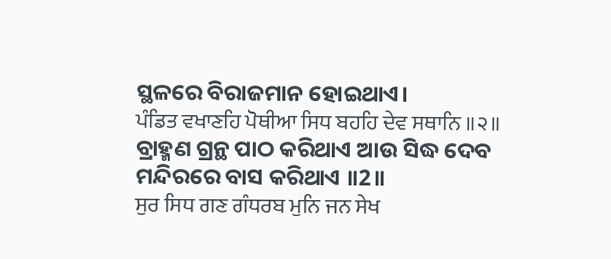ସ୍ଥଳରେ ବିରାଜମାନ ହୋଇଥାଏ।
ਪੰਡਿਤ ਵਖਾਣਹਿ ਪੋਥੀਆ ਸਿਧ ਬਹਹਿ ਦੇਵ ਸਥਾਨਿ ॥੨॥
ବ୍ରାହ୍ମଣ ଗ୍ରନ୍ଥ ପାଠ କରିଥାଏ ଆଉ ସିଦ୍ଧ ଦେବ ମନ୍ଦିରରେ ବାସ କରିଥାଏ ॥2॥
ਸੁਰ ਸਿਧ ਗਣ ਗੰਧਰਬ ਮੁਨਿ ਜਨ ਸੇਖ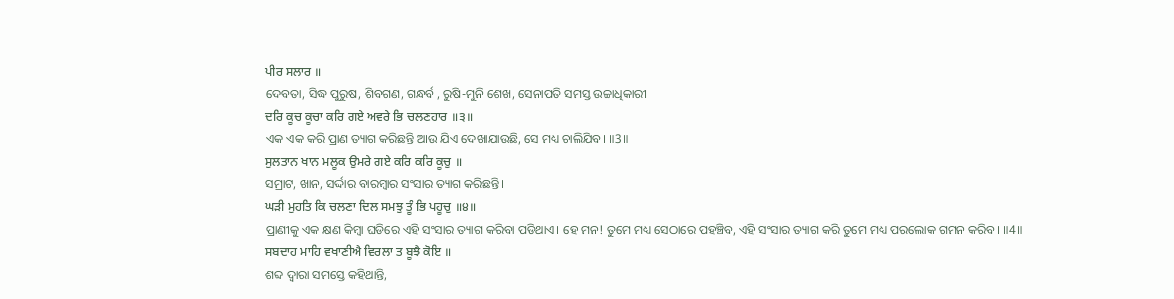ਪੀਰ ਸਲਾਰ ॥
ଦେବତା, ସିଦ୍ଧ ପୁରୁଷ, ଶିବଗଣ, ଗନ୍ଧର୍ବ , ରୁଷି-ମୁନି ଶେଖ, ସେନାପତି ସମସ୍ତ ଉଚ୍ଚାଧିକାରୀ
ਦਰਿ ਕੂਚ ਕੂਚਾ ਕਰਿ ਗਏ ਅਵਰੇ ਭਿ ਚਲਣਹਾਰ ॥੩॥
ଏକ ଏକ କରି ପ୍ରାଣ ତ୍ୟାଗ କରିଛନ୍ତି ଆଉ ଯିଏ ଦେଖାଯାଉଛି, ସେ ମଧ୍ୟ ଚାଲିଯିବ। ॥3॥
ਸੁਲਤਾਨ ਖਾਨ ਮਲੂਕ ਉਮਰੇ ਗਏ ਕਰਿ ਕਰਿ ਕੂਚੁ ॥
ସମ୍ରାଟ, ଖାନ, ସର୍ଦ୍ଦାର ବାରମ୍ବାର ସଂସାର ତ୍ୟାଗ କରିଛନ୍ତି।
ਘੜੀ ਮੁਹਤਿ ਕਿ ਚਲਣਾ ਦਿਲ ਸਮਝੁ ਤੂੰ ਭਿ ਪਹੂਚੁ ॥੪॥
ପ୍ରାଣୀକୁ ଏକ କ୍ଷଣ କିମ୍ବା ଘଡିରେ ଏହି ସଂସାର ତ୍ୟାଗ କରିବା ପଡିଥାଏ। ହେ ମନ! ତୁମେ ମଧ୍ୟ ସେଠାରେ ପହଞ୍ଚିବ, ଏହି ସଂସାର ତ୍ୟାଗ କରି ତୁମେ ମଧ୍ୟ ପରଲୋକ ଗମନ କରିବ। ॥4॥
ਸਬਦਾਹ ਮਾਹਿ ਵਖਾਣੀਐ ਵਿਰਲਾ ਤ ਬੂਝੈ ਕੋਇ ॥
ଶବ୍ଦ ଦ୍ଵାରା ସମସ୍ତେ କହିଥାନ୍ତି,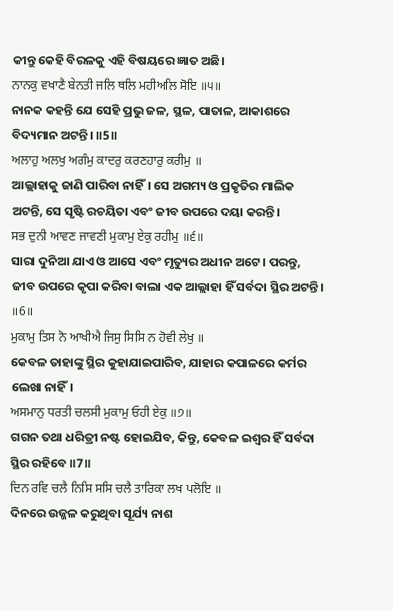କୀନ୍ତୁ କେହି ବିରଳକୁ ଏହି ବିଷୟରେ ଜ୍ଞାତ ଅଛି।
ਨਾਨਕੁ ਵਖਾਣੈ ਬੇਨਤੀ ਜਲਿ ਥਲਿ ਮਹੀਅਲਿ ਸੋਇ ॥੫॥
ନାନକ କହନ୍ତି ଯେ ସେହି ପ୍ରଭୁ ଜଳ, ସ୍ଥଳ, ପାତାଳ, ଆକାଶରେ ବିଦ୍ୟମାନ ଅଟନ୍ତି। ॥5॥
ਅਲਾਹੁ ਅਲਖੁ ਅਗੰਮੁ ਕਾਦਰੁ ਕਰਣਹਾਰੁ ਕਰੀਮੁ ॥
ଆଲ୍ଲାହାକୁ ଜାଣି ପାରିବା ନାହିଁ। ସେ ଅଗମ୍ୟ ଓ ପ୍ରକୃତିର ମାଲିକ ଅଟନ୍ତି, ସେ ସୃଷ୍ଟି ରଚୟିତା ଏବଂ ଜୀବ ଉପରେ ଦୟା କରନ୍ତି।
ਸਭ ਦੁਨੀ ਆਵਣ ਜਾਵਣੀ ਮੁਕਾਮੁ ਏਕੁ ਰਹੀਮੁ ॥੬॥
ସାରା ଦୁନିଆ ଯାଏ ଓ ଆସେ ଏବଂ ମୃତ୍ୟୁର ଅଧୀନ ଅଟେ। ପରନ୍ତୁ, ଜୀବ ଉପରେ କୃପା କରିବା ବାଲା ଏକ ଆଲ୍ଲାହା ହିଁ ସର୍ବଦା ସ୍ଥିର ଅଟନ୍ତି। ॥6॥
ਮੁਕਾਮੁ ਤਿਸ ਨੋ ਆਖੀਐ ਜਿਸੁ ਸਿਸਿ ਨ ਹੋਵੀ ਲੇਖੁ ॥
କେବଳ ତାହାଙ୍କୁ ସ୍ଥିର କୁହାଯାଇପାରିବ, ଯାହାର କପାଳରେ କର୍ମର ଲେଖା ନାହିଁ।
ਅਸਮਾਨੁ ਧਰਤੀ ਚਲਸੀ ਮੁਕਾਮੁ ਓਹੀ ਏਕੁ ॥੭॥
ଗଗନ ତଥା ଧରିତ୍ରୀ ନଷ୍ଟ ହୋଇଯିବ, କିନ୍ତୁ, କେବଳ ଇଶ୍ଵର ହିଁ ସର୍ବଦା ସ୍ଥିର ରହିବେ ॥7॥
ਦਿਨ ਰਵਿ ਚਲੈ ਨਿਸਿ ਸਸਿ ਚਲੈ ਤਾਰਿਕਾ ਲਖ ਪਲੋਇ ॥
ଦିନରେ ଉଜ୍ଜଳ କରୁଥିବା ସୂର୍ଯ୍ୟ ନାଶ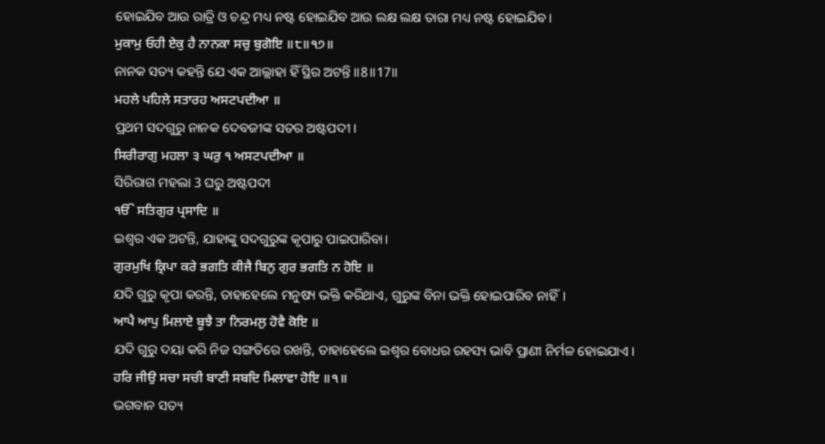ହୋଇଯିବ ଆଉ ରାତ୍ରି ଓ ଚନ୍ଦ୍ର ମଧ୍ୟ ନଷ୍ଟ ହୋଇଯିବ ଆଉ ଲକ୍ଷ ଲକ୍ଷ ତାରା ମଧ୍ୟ ନଷ୍ଟ ହୋଇଯିବ।
ਮੁਕਾਮੁ ਓਹੀ ਏਕੁ ਹੈ ਨਾਨਕਾ ਸਚੁ ਬੁਗੋਇ ॥੮॥੧੭॥
ନାନକ ସତ୍ୟ କହନ୍ତି ଯେ ଏକ ଆଲ୍ଲାହା ହିଁ ସ୍ଥିର ଅଟନ୍ତି ॥8॥17॥
ਮਹਲੇ ਪਹਿਲੇ ਸਤਾਰਹ ਅਸਟਪਦੀਆ ॥
ପ୍ରଥମ ସଦଗୁରୁ ନାନକ ଦେବଜୀଙ୍କ ସତର ଅଷ୍ଟପଦୀ।
ਸਿਰੀਰਾਗੁ ਮਹਲਾ ੩ ਘਰੁ ੧ ਅਸਟਪਦੀਆ ॥
ସିରିରାଗ ମହଲା 3 ଘରୁ ଅଷ୍ଟପଦୀ
ੴ ਸਤਿਗੁਰ ਪ੍ਰਸਾਦਿ ॥
ଇଶ୍ଵର ଏକ ଅଟନ୍ତି, ଯାହାଙ୍କୁ ସଦଗୁରୁଙ୍କ କୃପାରୁ ପାଇପାରିବା।
ਗੁਰਮੁਖਿ ਕ੍ਰਿਪਾ ਕਰੇ ਭਗਤਿ ਕੀਜੈ ਬਿਨੁ ਗੁਰ ਭਗਤਿ ਨ ਹੋਇ ॥
ଯଦି ଗୁରୁ କୃପା କରନ୍ତି, ତାହାହେଲେ ମନୁଷ୍ୟ ଭକ୍ତି କରିଥାଏ, ଗୁରୁଙ୍କ ବିନା ଭକ୍ତି ହୋଇପାରିବ ନାହିଁ।
ਆਪੈ ਆਪੁ ਮਿਲਾਏ ਬੂਝੈ ਤਾ ਨਿਰਮਲੁ ਹੋਵੈ ਕੋਇ ॥
ଯଦି ଗୁରୁ ଦୟା କରି ନିଜ ସଙ୍ଗତିରେ ରଖନ୍ତି, ତାହାହେଲେ ଇଶ୍ଵର ବୋଧର ରହସ୍ୟ ଭାବି ପ୍ରାଣୀ ନିର୍ମଳ ହୋଇଯାଏ।
ਹਰਿ ਜੀਉ ਸਚਾ ਸਚੀ ਬਾਣੀ ਸਬਦਿ ਮਿਲਾਵਾ ਹੋਇ ॥੧॥
ଭଗବାନ ସତ୍ୟ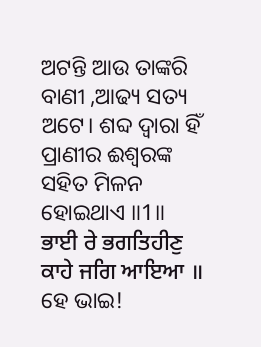ଅଟନ୍ତି ଆଉ ତାଙ୍କରି ବାଣୀ ,ଆଢ୍ୟ ସତ୍ୟ ଅଟେ। ଶବ୍ଦ ଦ୍ଵାରା ହିଁ ପ୍ରାଣୀର ଈଶ୍ବରଙ୍କ ସହିତ ମିଳନ ହୋଇଥାଏ ॥1॥
ਭਾਈ ਰੇ ਭਗਤਿਹੀਣੁ ਕਾਹੇ ਜਗਿ ਆਇਆ ॥
ହେ ଭାଇ!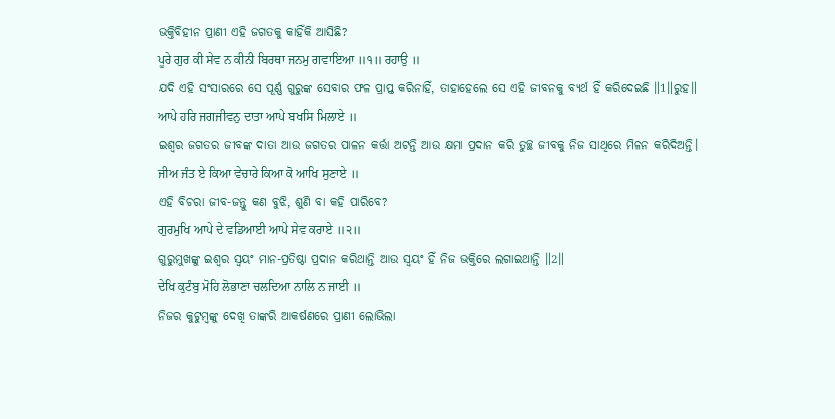ଭକ୍ତିବିହୀନ ପ୍ରାଣୀ ଏହି ଜଗତକୁ କାହିଁକି ଆସିଛି?
ਪੂਰੇ ਗੁਰ ਕੀ ਸੇਵ ਨ ਕੀਨੀ ਬਿਰਥਾ ਜਨਮੁ ਗਵਾਇਆ ॥੧॥ ਰਹਾਉ ॥
ଯଦି ଏହି ସଂସାରରେ ସେ ପୂର୍ଣ୍ଣ ଗୁରୁଙ୍କ ସେବାର ଫଳ ପ୍ରାପ୍ତ କରିନାହିଁ, ତାହାହେଲେ ସେ ଏହି ଜୀବନକୁ ବ୍ୟର୍ଥ ହିଁ କରିଦେଇଛି ॥1॥ରୁହ॥
ਆਪੇ ਹਰਿ ਜਗਜੀਵਨੁ ਦਾਤਾ ਆਪੇ ਬਖਸਿ ਮਿਲਾਏ ॥
ଇଶ୍ଵର ଜଗତର ଜୀବଙ୍କ ଦାତା ଆଉ ଜଗତର ପାଳନ କର୍ତ୍ତା ଅଟନ୍ତି ଆଉ କ୍ଷମା ପ୍ରଦାନ କରି ତୁଚ୍ଛ ଜୀବକୁ ନିଜ ସାଥିରେ ମିଳନ କରିଦିଅନ୍ତି।
ਜੀਅ ਜੰਤ ਏ ਕਿਆ ਵੇਚਾਰੇ ਕਿਆ ਕੋ ਆਖਿ ਸੁਣਾਏ ॥
ଏହି ବିଚରା ଜୀବ-ଜନ୍ତୁ କଣ ବୁଝି, ଶୁଣି ବା କହି ପାରିବେ?
ਗੁਰਮੁਖਿ ਆਪੇ ਦੇ ਵਡਿਆਈ ਆਪੇ ਸੇਵ ਕਰਾਏ ॥੨॥
ଗୁରୁମୁଖଙ୍କୁ ଇଶ୍ଵର ସ୍ଵୟଂ ମାନ-ପ୍ରତିଷ୍ଠା ପ୍ରଦାନ କରିଥାନ୍ତି ଆଉ ସ୍ଵୟଂ ହିଁ ନିଜ ଭକ୍ତିରେ ଲଗାଇଥାନ୍ତି ॥2॥
ਦੇਖਿ ਕੁਟੰਬੁ ਮੋਹਿ ਲੋਭਾਣਾ ਚਲਦਿਆ ਨਾਲਿ ਨ ਜਾਈ ॥
ନିଜର କୁଟୁମ୍ବଙ୍କୁ ଦେଖି ତାଙ୍କରି ଆକର୍ଷଣରେ ପ୍ରାଣୀ ଲୋଭିଲା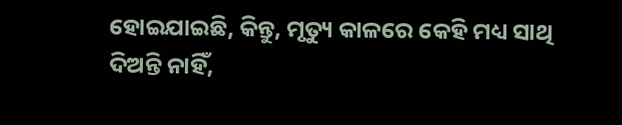ହୋଇଯାଇଛି, କିନ୍ତୁ, ମୃତ୍ୟୁ କାଳରେ କେହି ମଧ୍ୟ ସାଥି ଦିଅନ୍ତି ନାହିଁ,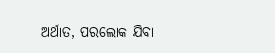ଅର୍ଥାତ, ପରଲୋକ ଯିବା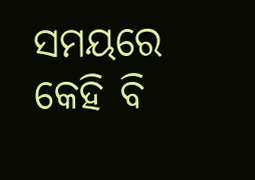ସମୟରେ କେହି ବି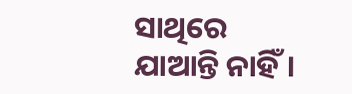ସାଥିରେ ଯାଆନ୍ତି ନାହିଁ।